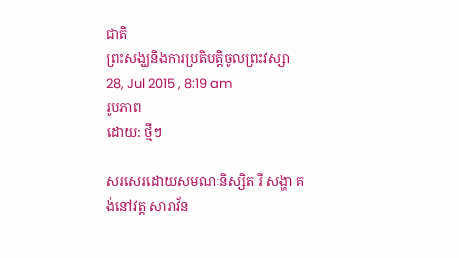ជាតិ
ព្រះសង្ឃនិងការប្រតិបត្តិចូលព្រះវស្សា
28, Jul 2015 , 8:19 am
រូបភាព
ដោយ: ថ្មីៗ

សរសេរដោយសមណៈនិស្សិត រី សង្ហា គង់នៅវត្ត សារាវ័ន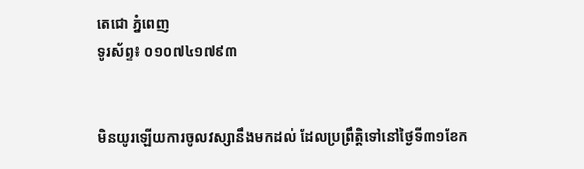តេជោ ភ្នំពេញ
ទូរស័ព្ទ៖ ០១០៧៤១៧៩៣


មិនយូរឡើយការចូលវស្សានឹងមកដល់ ដែលប្រព្រឹត្តិទៅនៅថ្ងៃទី៣១ខែក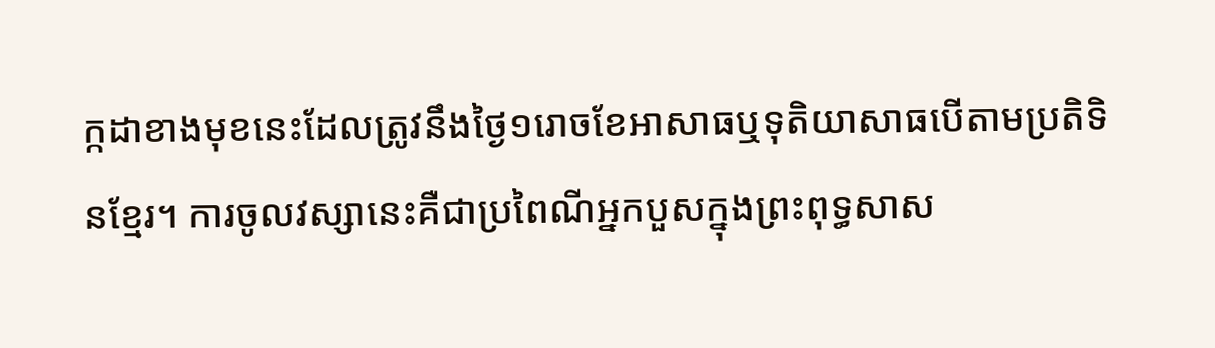ក្កដាខាងមុខនេះដែលត្រូវនឹងថ្ងៃ១រោចខែអាសាធឬទុតិយាសាធបើតាមប្រតិទិនខ្មែរ។ ការចូលវស្សានេះគឺជាប្រពៃណីអ្នកបួសក្នុងព្រះពុទ្ធសាស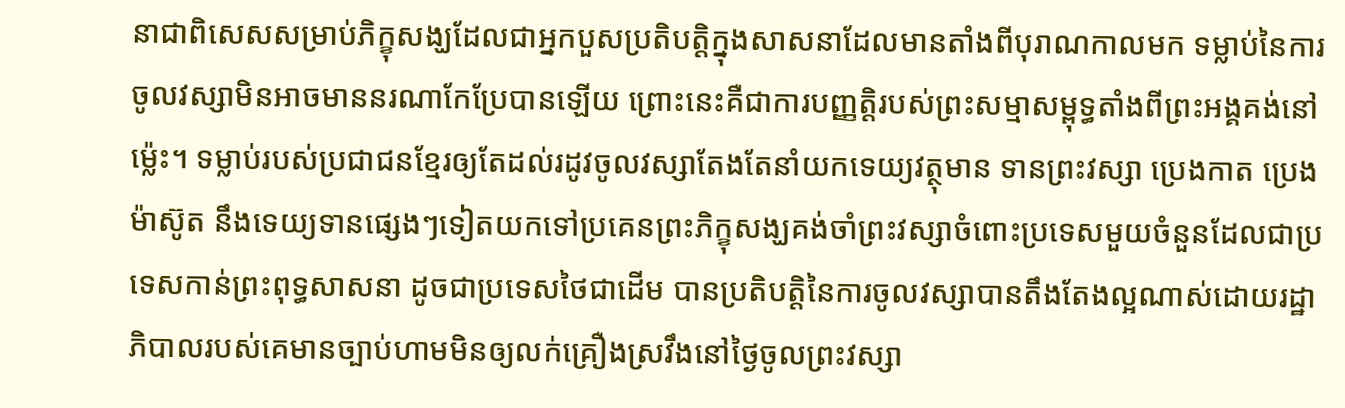នាជាពិសេសសម្រាប់ភិក្ខុសង្ឃដែលជាអ្នកបួសប្រតិបត្តិក្នុងសាសនាដែលមានតាំងពីបុរាណកាលមក ទម្លាប់នៃការចូលវស្សាមិនអាចមាននរណាកែប្រែបានឡើយ ព្រោះនេះគឺជាការបញ្ញតិ្តរបស់ព្រះសម្មាសម្ពុទ្ធតាំងពីព្រះអង្គគង់នៅម្ល៉េះ។ ទម្លាប់របស់ប្រជាជនខ្មែរឲ្យតែដល់រដូវចូលវស្សាតែងតែនាំយកទេយ្យវត្ថុមាន ទានព្រះវស្សា ប្រេងកាត ប្រេងម៉ាស៊ូត នឹងទេយ្យទានផ្សេងៗទៀតយកទៅប្រគេនព្រះភិក្ខុសង្ឃគង់ចាំព្រះវស្សាចំពោះប្រទេសមួយចំនួនដែលជាប្រទេសកាន់ព្រះពុទ្ធសាសនា ដូចជាប្រទេសថៃជាដើម បានប្រតិបត្តិនៃការចូលវស្សាបានតឹងតែងល្អណាស់ដោយរដ្ឋាភិបាលរបស់គេមានច្បាប់ហាមមិនឲ្យលក់គ្រឿងស្រវឹងនៅថ្ងៃចូលព្រះវស្សា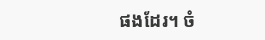ផងដែរ។ ចំ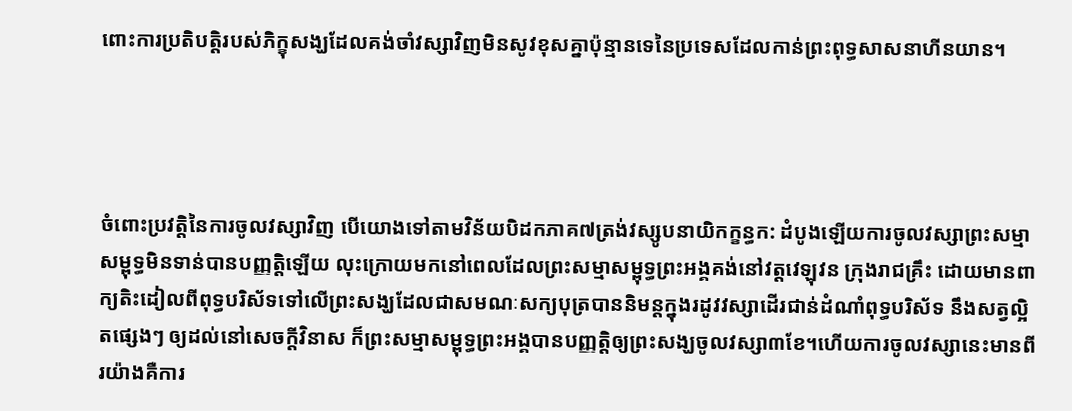ពោះការប្រតិបត្តិរបស់ភិក្ខុសង្ឃដែលគង់ចាំវស្សាវិញមិនសូវខុសគ្នាប៉ុន្មានទេនៃប្រទេសដែលកាន់ព្រះពុទ្ធសាសនាហីនយាន។




ចំពោះប្រវត្តិនៃការចូលវស្សាវិញ បើយោងទៅតាមវិន័យបិដកភាគ៧ត្រង់វស្សូបនាយិកក្ខន្ធក: ដំបូងឡើយការចូលវស្សាព្រះសម្មាសម្ពុទ្ធមិនទាន់បានបញ្ញត្តិឡើយ លុះក្រោយមកនៅពេលដែលព្រះសម្មាសម្ពុទ្ធព្រះអង្គគង់នៅវត្តវេឡុវន ក្រុងរាជគ្រឹះ ដោយមានពាក្យតិះដៀលពីពុទ្ធបរិស័ទទៅលើព្រះសង្ឃដែលជាសមណៈសក្យបុត្របាននិមន្តក្នុងរដូវវស្សាដើរជាន់ដំណាំពុទ្ធបរិស័ទ នឹងសត្វល្អិតផ្សេងៗ ឲ្យដល់នៅសេចក្តីវិនាស ក៏ព្រះសម្មាសម្ពុទ្ធព្រះអង្គបានបញ្ញត្តិឲ្យព្រះសង្ឃចូលវស្សា៣ខែ។ហើយការចូលវស្សានេះមានពីរយ៉ាងគឺការ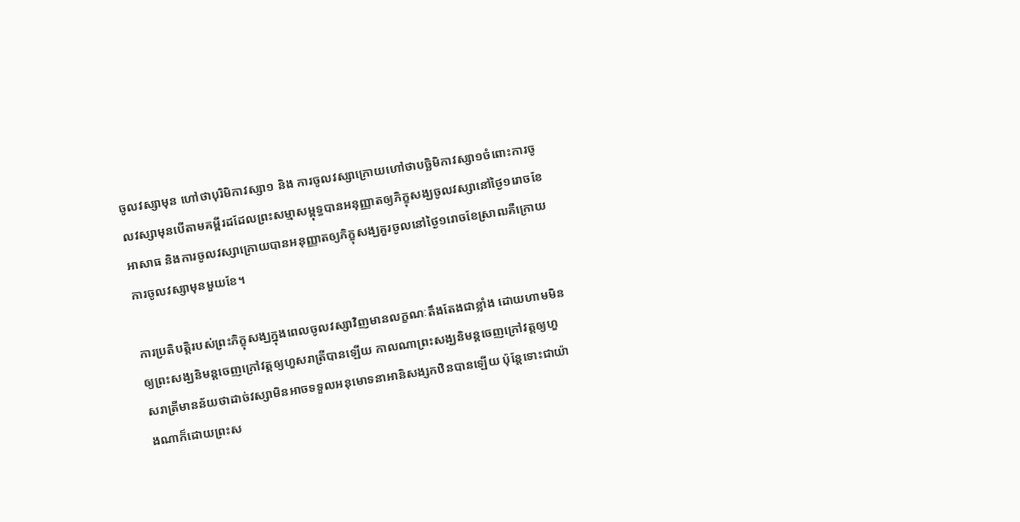ចូលវស្សាមុន ហៅថាបុរិមិកាវស្សា១ និង ការចូលវស្សាក្រោយហៅថាបច្ឆិមិកាវស្សា១ចំពោះការចូលវស្សាមុនបើតាមគម្ពីរដដែលព្រះសម្មាសម្ពុទ្ធបានអនុញ្ញាតឲ្យភិក្ខុសង្ឃចូលវស្សានៅថ្ងៃ១រោចខែអាសាធ និងការចូលវស្សាក្រោយបានអនុញ្ញាតឲ្យភិក្ខុសង្ឃគួរចូលនៅថ្ងៃ១រោចខែស្រាឍគឺក្រោយការចូលវស្សាមុនមួយខែ។

ការប្រតិបត្តិរបស់ព្រះភិក្ខុសង្ឃក្នុងពេលចូលវស្សាវិញមានលក្ខណៈតឹងតែងជាខ្លាំង ដោយហាមមិនឲ្យព្រះសង្ឃនិមន្តចេញក្រៅវត្តឲ្យហួសរាត្រីបានឡើយ កាលណាព្រះសង្ឃនិមន្តចេញក្រៅវត្តឲ្យហួសរាត្រីមានន័យថាដាច់វស្សាមិនអាចទទួលអនុមោទនាអានិសង្សកឋិនបានឡើយ ប៉ុន្តែទោះជាយ៉ាងណាក៏ដោយព្រះស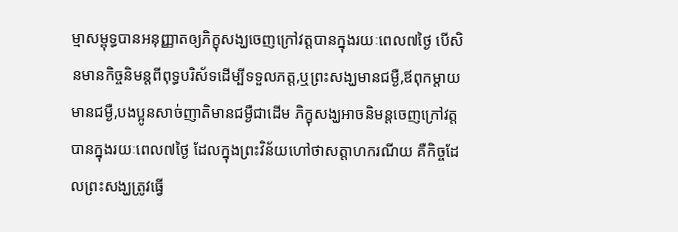ម្មាសម្ពុទ្ធបានអនុញ្ញាតឲ្យភិក្ខុសង្ឃចេញក្រៅវត្តបានក្នុងរយៈពេល៧ថ្ងៃ បើសិនមានកិច្ចនិមន្តពីពុទ្ធបរិស័ទដើម្បីទទួលភត្ត,ឬព្រះសង្ឃមានជម្ងឺ,ឪពុកម្តាយមានជម្ងឺ,បងប្អូនសាច់ញាតិមានជម្ងឺជាដើម ភិក្ខុសង្ឃអាចនិមន្តចេញក្រៅវត្តបានក្នុងរយៈពេល៧ថ្ងៃ ដែលក្នុងព្រះវិន័យហៅថាសត្តាហករណីយ គឺកិច្ចដែលព្រះសង្ឃត្រូវធ្វើ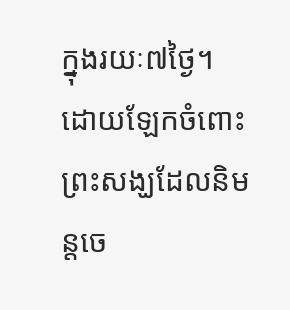ក្នុងរយៈ៧ថ្ងៃ។ ដោយឡែកចំពោះព្រះសង្ឃដែលនិមន្តចេ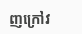ញក្រៅវ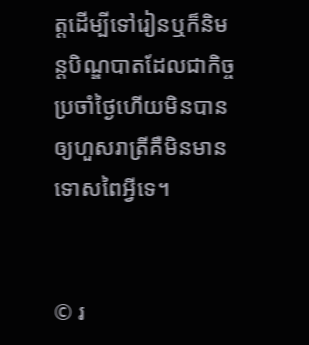ត្តដើម្បីទៅរៀនឬក៏និមន្តបិណ្ឌបាតដែលជាកិច្ចប្រចាំថ្ងៃហើយមិនបានឲ្យហួសរាត្រីគឺមិនមានទោសពៃអ្វីទេ។


© រ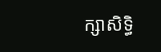ក្សាសិទ្ធិ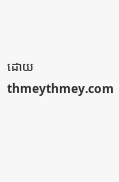ដោយ thmeythmey.com